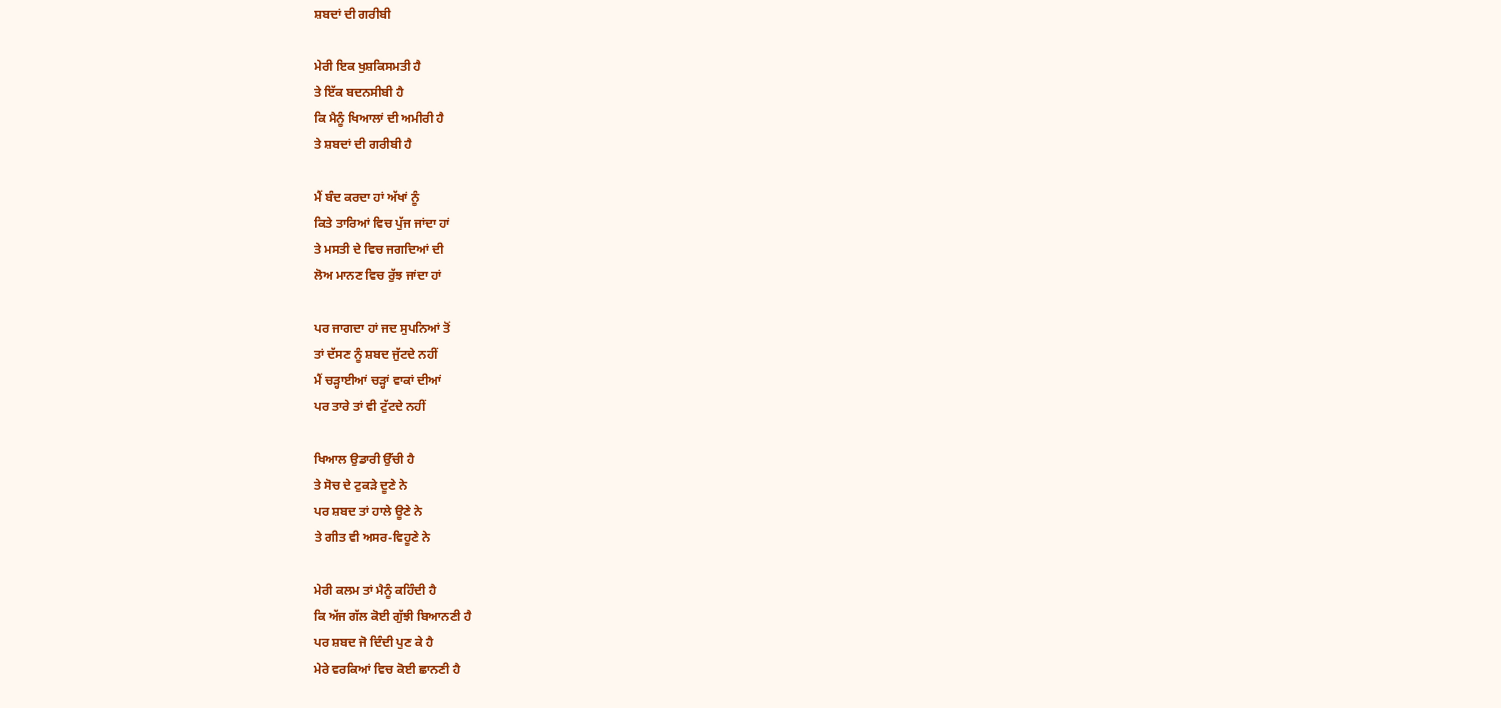ਸ਼ਬਦਾਂ ਦੀ ਗਰੀਬੀ

ਮੇਰੀ ਇਕ ਖੁਸ਼ਕਿਸਮਤੀ ਹੈ
ਤੇ ਇੱਕ ਬਦਨਸੀਬੀ ਹੈ
ਕਿ ਮੈਨੂੰ ਖਿਆਲਾਂ ਦੀ ਅਮੀਰੀ ਹੈ
ਤੇ ਸ਼ਬਦਾਂ ਦੀ ਗਰੀਬੀ ਹੈ

ਮੈਂ ਬੰਦ ਕਰਦਾ ਹਾਂ ਅੱਖਾਂ ਨੂੰ
ਕਿਤੇ ਤਾਰਿਆਂ ਵਿਚ ਪੁੱਜ ਜਾਂਦਾ ਹਾਂ
ਤੇ ਮਸਤੀ ਦੇ ਵਿਚ ਜਗਦਿਆਂ ਦੀ
ਲੋਅ ਮਾਨਣ ਵਿਚ ਰੁੱਝ ਜਾਂਦਾ ਹਾਂ

ਪਰ ਜਾਗਦਾ ਹਾਂ ਜਦ ਸੁਪਨਿਆਂ ਤੋਂ
ਤਾਂ ਦੱਸਣ ਨੂੰ ਸ਼ਬਦ ਜੁੱਟਦੇ ਨਹੀਂ
ਮੈਂ ਚੜ੍ਹਾਈਆਂ ਚੜ੍ਹਾਂ ਵਾਕਾਂ ਦੀਆਂ
ਪਰ ਤਾਰੇ ਤਾਂ ਵੀ ਟੁੱਟਦੇ ਨਹੀਂ

ਖਿਆਲ ਉਡਾਰੀ ਉੱਚੀ ਹੈ
ਤੇ ਸੋਚ ਦੇ ਟੁਕੜੇ ਦੂਣੇ ਨੇ
ਪਰ ਸ਼ਬਦ ਤਾਂ ਹਾਲੇ ਊਣੇ ਨੇ
ਤੇ ਗੀਤ ਵੀ ਅਸਰ-ਵਿਹੂਣੇ ਨੇ

ਮੇਰੀ ਕਲਮ ਤਾਂ ਮੈਨੂੰ ਕਹਿੰਦੀ ਹੈ
ਕਿ ਅੱਜ ਗੱਲ ਕੋਈ ਗੁੱਝੀ ਬਿਆਨਣੀ ਹੈ
ਪਰ ਸ਼ਬਦ ਜੋ ਦਿੰਦੀ ਪੁਣ ਕੇ ਹੈ
ਮੇਰੇ ਵਰਕਿਆਂ ਵਿਚ ਕੋਈ ਛਾਨਣੀ ਹੈ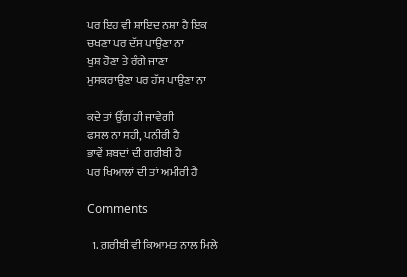ਪਰ ਇਹ ਵੀ ਸ਼ਾਇਦ ਨਸ਼ਾ ਹੈ ਇਕ
ਚਖਣਾ ਪਰ ਦੱਸ ਪਾਉਣਾ ਨਾ
ਖੁਸ਼ ਹੋਣਾ ਤੇ ਰੰਗੇ ਜਾਣਾ
ਮੁਸਕਰਾਉਣਾ ਪਰ ਹੱਸ ਪਾਉਣਾ ਨਾ

ਕਦੇ ਤਾਂ ਉੱਗ ਹੀ ਜਾਵੇਗੀ
ਫਸਲ ਨਾ ਸਹੀ, ਪਨੀਰੀ ਹੈ
ਭਾਵੇਂ ਸ਼ਬਦਾਂ ਦੀ ਗਰੀਬੀ ਹੈ
ਪਰ ਖਿਆਲਾਂ ਦੀ ਤਾਂ ਅਮੀਰੀ ਹੈ

Comments

  1. ਗ਼ਰੀਬੀ ਵੀ ਕਿਆਮਤ ਨਾਲ ਮਿਲੇ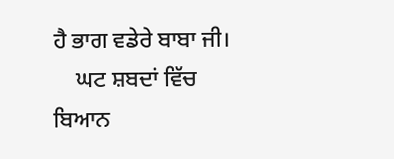ਹੈ ਭਾਗ ਵਡੇਰੇ ਬਾਬਾ ਜੀ।
    ਘਟ ਸ਼ਬਦਾਂ ਵਿੱਚ ਬਿਆਨ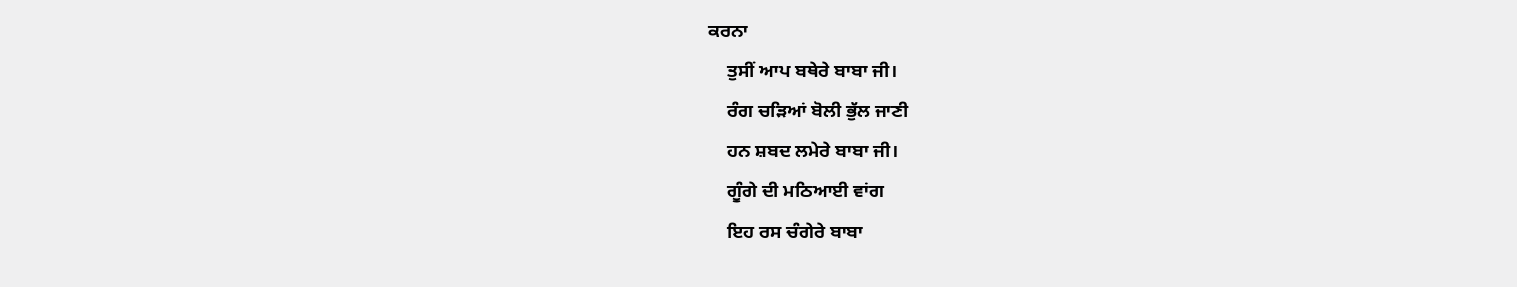ਕਰਨਾ
    ਤੁਸੀਂ ਆਪ ਬਥੇਰੇ ਬਾਬਾ ਜੀ।
    ਰੰਗ ਚੜਿਆਂ ਬੋਲੀ ਭੁੱਲ ਜਾਣੀ
    ਹਨ ਸ਼ਬਦ ਲਮੇਰੇ ਬਾਬਾ ਜੀ।
    ਗੂੰਗੇ ਦੀ ਮਠਿਆਈ ਵਾਂਗ
    ਇਹ ਰਸ ਚੰਗੇਰੇ ਬਾਬਾ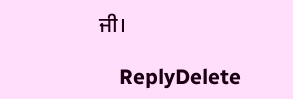ਜੀ।

    ReplyDelete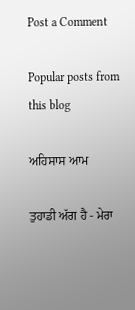Post a Comment

Popular posts from this blog

ਅਹਿਸਾਸ ਆਮ

ਤੁਹਾਡੀ ਅੱਗ ਹੈ - ਮੇਰਾ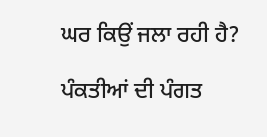ਘਰ ਕਿਉਂ ਜਲਾ ਰਹੀ ਹੈ?

ਪੰਕਤੀਆਂ ਦੀ ਪੰਗਤ